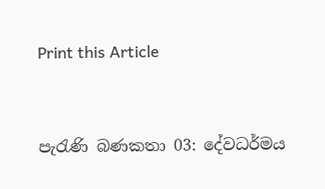Print this Article


පැරැණි බණකතා 03: දේවධර්මය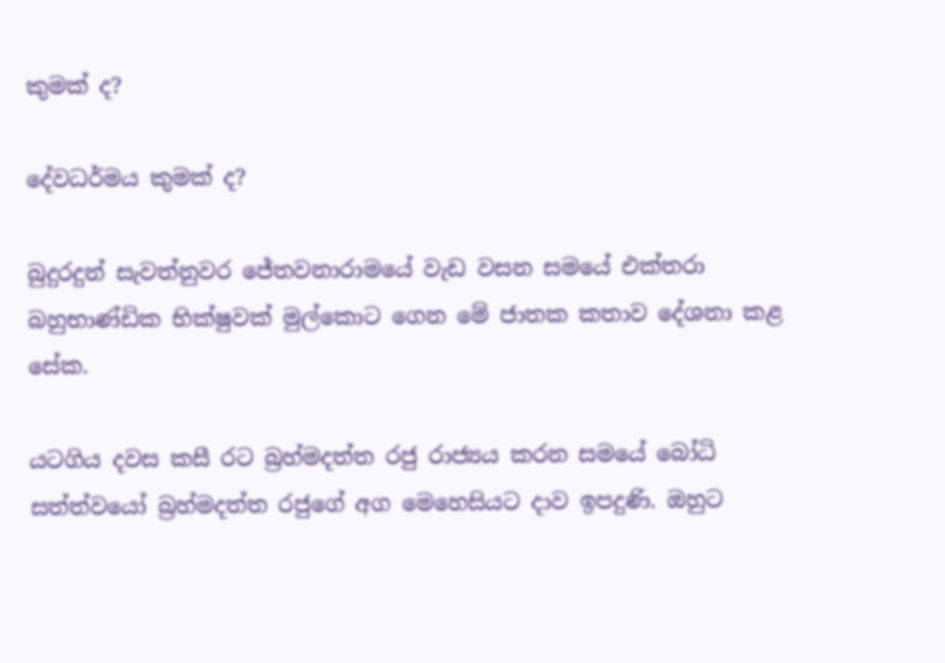කුමක් ද?

දේවධර්මය කුමක් ද?

බුදුරදුන් සැවත්නුවර ජේතවනාරාමයේ වැඩ වසන සමයේ එක්තරා බහුභාණ්ඩික භික්ෂුවක් මුල්කොට ගෙන මේ ජාතක කතාව දේශනා කළ සේක.

යටගිය දවස කසී රට බ්‍රහ්මදත්ත රජු රාජ්‍යය කරන සමයේ බෝධි සත්ත්වයෝ බ්‍රහ්මදත්ත රජුගේ අග මෙහෙසියට දාව ඉපදුණි. ඔහුට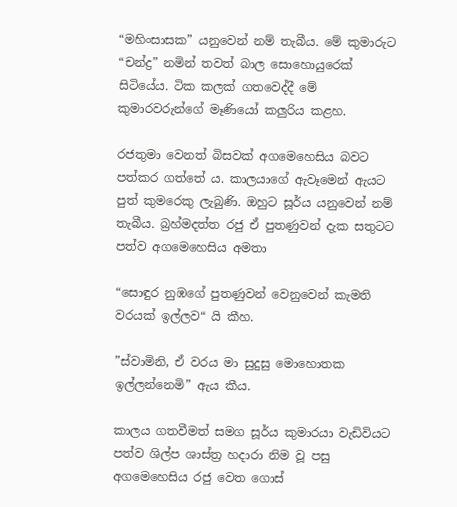“මහිංසාසක” යනුවෙන් නම් තැබීය. මේ කුමාරුට “චන්ද්‍ර” නමින් තවත් බාල සොහොයුරෙක් සිටියේය. ටික කලක් ගතවෙද්දී මේ කුමාරවරුන්ගේ මෑණියෝ කලුරිය කළහ.

රජතුමා වෙනත් බිසවක් අගමෙහෙසිය බවට පත්කර ගත්තේ ය. කාලයාගේ ඇවෑමෙන් ඇයට පුත් කුමරෙකු ලැබුණි. ඔහුට සූර්ය යනුවෙන් නම් තැබීය. බ්‍රහ්මදත්ත රජු ඒ පුතණුවන් දැක සතුටට පත්ව අගමෙහෙසිය අමතා

“සොඳුර නුඹගේ පුතණුවන් වෙනුවෙන් කැමති වරයක් ඉල්ලව“ යි කීහ.

”ස්වාමිනි, ඒ වරය මා සුදුසු මොහොතක ඉල්ලන්නෙමි” ඇය කීය.

කාලය ගතවීමත් සමග සූර්ය කුමාරයා වැඩිවියට පත්ව ශිල්ප ශාස්ත්‍ර හදාරා නිම වූ පසු අගමෙහෙසිය රජු වෙත ගොස්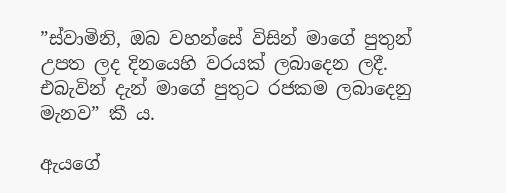”ස්වාමිනි, ඔබ වහන්සේ විසින් මාගේ පුතුන් උපත ලද දිනයෙහි වරයක් ලබාදෙන ලදී. එබැවින් දැන් මාගේ පුතුට රජකම ලබාදෙනු මැනව” කී ය.

ඇයගේ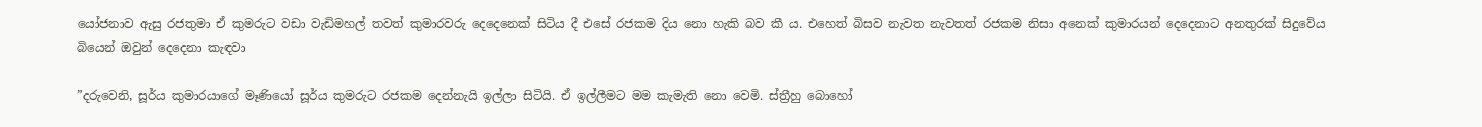යෝජනාව ඇසු රජතුමා ඒ කුමරුට වඩා වැඩිමහල් තවත් කුමාරවරු දෙදෙනෙක් සිටිය දී එසේ රජකම දිය නො හැකි බව කී ය. එහෙත් බිසව නැවත නැවතත් රජකම නිසා අනෙක් කුමාරයන් දෙදෙනාට අනතුරක් සිදුවේය බියෙන් ඔවුන් දෙදෙනා කැඳවා

”දරුවෙනි, සූර්ය කුමාරයාගේ මෑණියෝ සූර්ය කුමරුට රජකම දෙන්නැයි ඉල්ලා සිටියි. ඒ ඉල්ලීමට මම කැමැති නො වෙමි. ස්ත්‍රීහු බොහෝ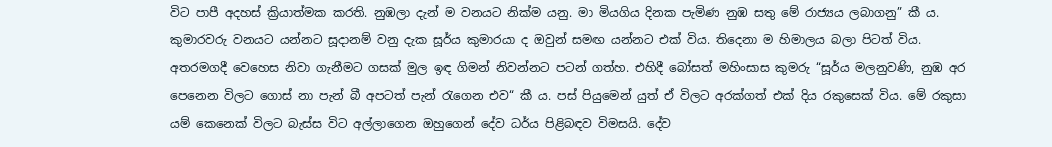විට පාපී අදහස් ක්‍රියාත්මක කරති. නුඹලා දැන් ම වනයට නික්ම යනු. මා මියගිය දිනක පැමිණ නුඹ සතු මේ රාජ්‍යය ලබාගනු” කී ය. කුමාරවරු වනයට යන්නට සූදානම් වනු දැක සූර්ය කුමාරයා ද ඔවුන් සමඟ යන්නට එක් විය. තිදෙනා ම හිමාලය බලා පිටත් විය. අතරමගදී වෙහෙස නිවා ගැනීමට ගසක් මුල ඉඳ ගිමන් නිවන්නට පටන් ගත්හ. එහිදී බෝසත් මහිංසාස කුමරු “සූර්ය මලනුවණි, නුඹ අර පෙනෙන විලට ගොස් නා පැන් බී අපටත් පැන් රැගෙන එව“ කී ය. පස් පියුමෙන් යුත් ඒ විලට අරක්ගත් එක් දිය රකුසෙක් විය. මේ රකුසා යම් කෙනෙක් විලට බැස්ස විට අල්ලාගෙන ඔහුගෙන් දේව ධර්ය පිළිබඳව විමසයි. දේව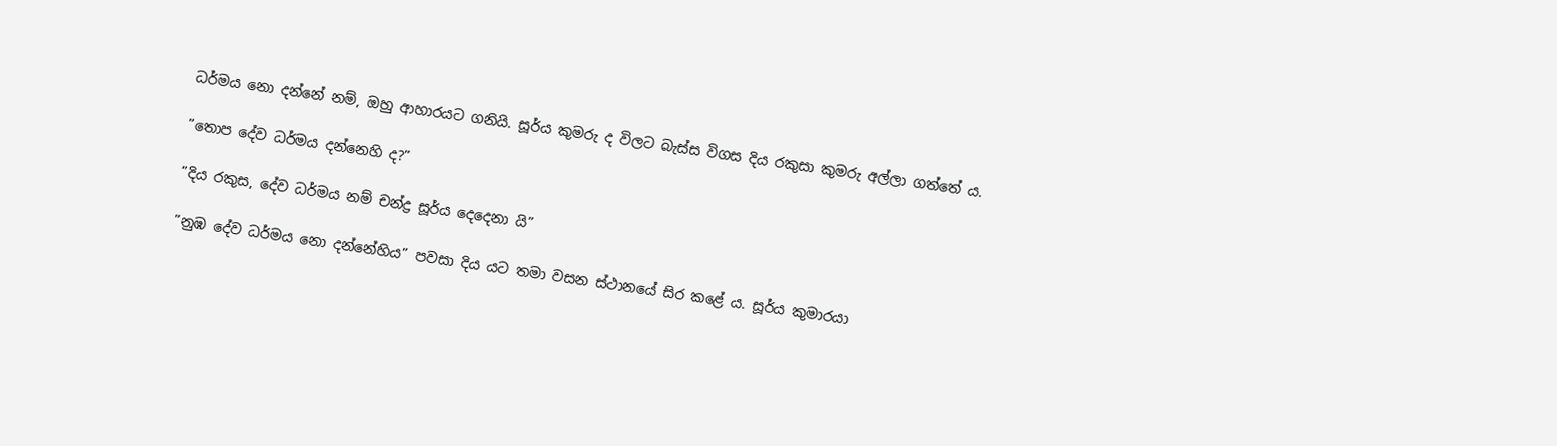ධර්මය නො දන්නේ නම්, ඔහු ආහාරයට ගනියි. සූර්ය කුමරු ද විලට බැස්ස විගස දිය රකුසා කුමරු අල්ලා ගත්තේ ය.

”තොප දේව ධර්මය දන්නෙහි ද?”

”දිය රකුස, දේව ධර්මය නම් චන්ද්‍ර සූර්ය දෙදෙනා යි”

”නුඹ දේව ධර්මය නො දන්නේහිය” පවසා දිය යට තමා වසන ස්ථානයේ සිර කළේ ය. සූර්ය කුමාරයා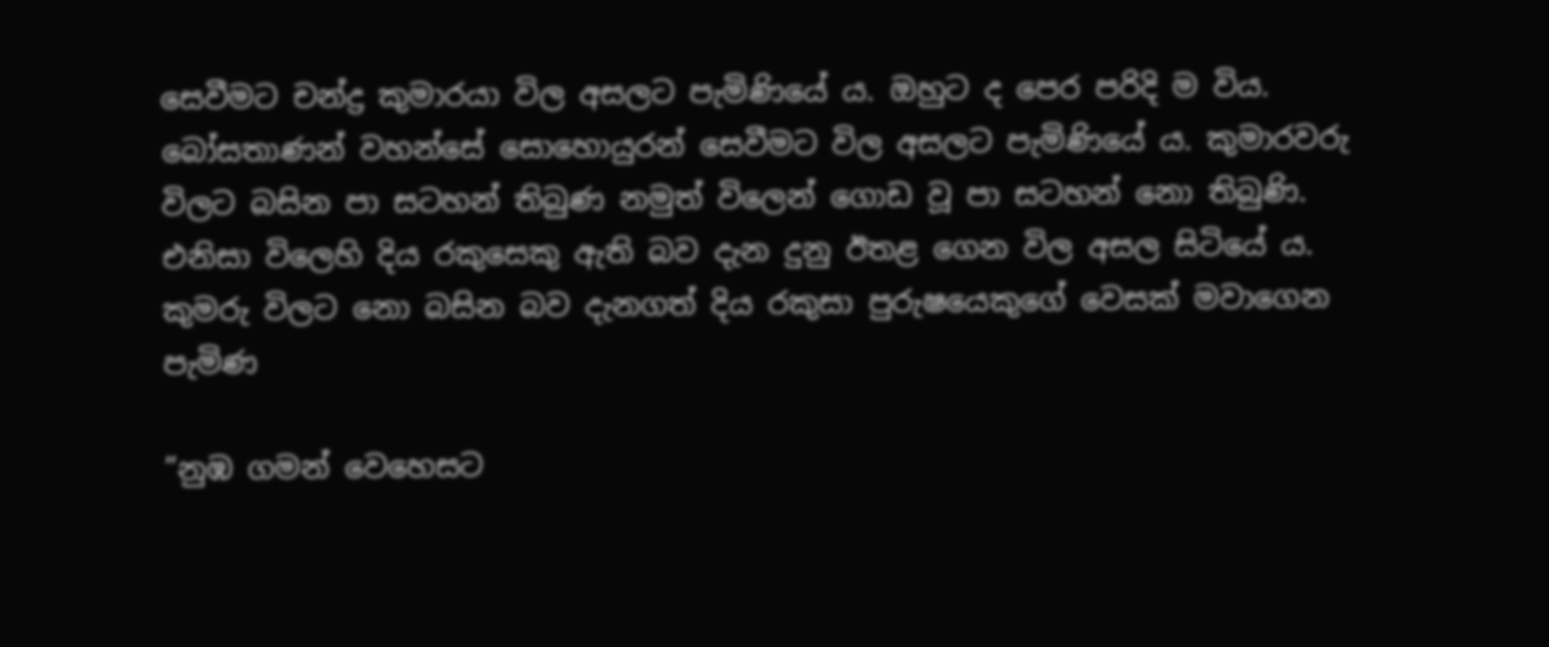සෙවීමට චන්ද්‍ර කුමාරයා විල අසලට පැමිණියේ ය. ඔහුට ද පෙර පරිදි ම විය. බෝසතාණන් වහන්සේ සොහොයුරන් සෙවීමට විල අසලට පැමිණියේ ය. කුමාරවරු විලට බසින පා සටහන් තිබුණ නමුත් විලෙන් ගොඩ වූ පා සටහන් නො තිබුණි. එනිසා විලෙහි දිය රකුසෙකු ඇති බව දැන දුනු ඊතළ ගෙන විල අසල සිටියේ ය. කුමරු විලට නො බසින බව දැනගත් දිය රකුසා පුරුෂයෙකුගේ වෙසක් මවාගෙන පැමිණ

”නුඹ ගමන් වෙහෙසට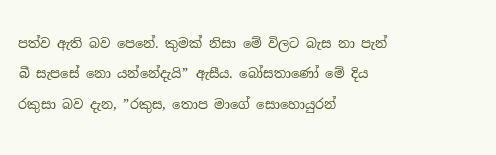පත්ව ඇති බව පෙනේ. කුමක් නිසා මේ විලට බැස නා පැන් බී සැපසේ නො යන්නේදැයි” ඇසීය. බෝසතාණෝ මේ දිය රකුසා බව දැන, ”රකුස, තොප මාගේ සොහොයුරන්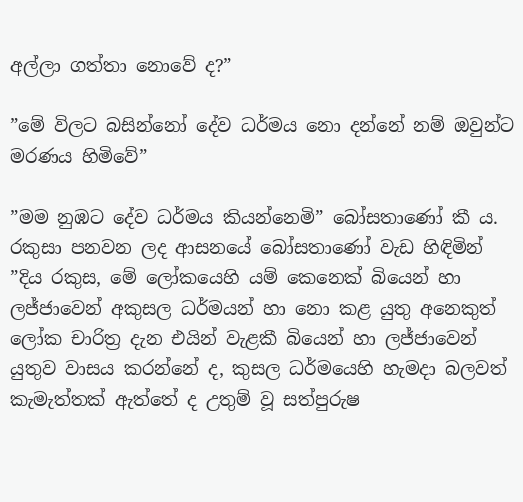අල්ලා ගත්තා නොවේ ද?”

”මේ විලට බසින්නෝ දේව ධර්මය නො දන්නේ නම් ඔවුන්ට මරණය හිමිවේ”

”මම නුඹට දේව ධර්මය කියන්නෙමි” බෝසතාණෝ කී ය. රකුසා පනවන ලද ආසනයේ බෝසතාණෝ වැඩ හිඳිමින් ”දිය රකුස, මේ ලෝකයෙහි යම් කෙනෙක් බියෙන් හා ලජ්ජාවෙන් අකුසල ධර්මයන් හා නො කළ යුතු අනෙකුත් ලෝක චාරිත්‍ර දැන එයින් වැළකී බියෙන් හා ලජ්ජාවෙන් යුතුව වාසය කරන්නේ ද, කුසල ධර්මයෙහි හැමදා බලවත් කැමැත්තක් ඇත්තේ ද උතුම් වූ සත්පුරුෂ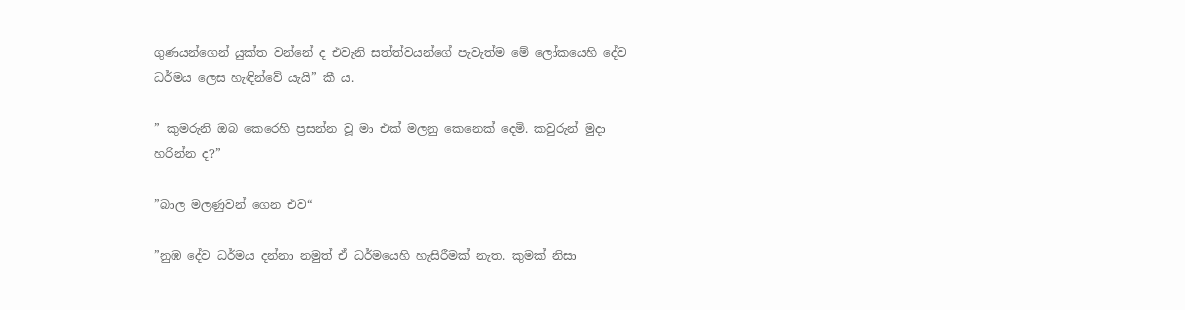ගුණයන්ගෙන් යුක්ත වන්නේ ද එවැනි සත්ත්වයන්ගේ පැවැත්ම මේ ලෝකයෙහි දේව ධර්මය ලෙස හැඳින්වේ යැයි” කී ය.

” කුමරුනි ඔබ කෙරෙහි ප්‍රසන්න වූ මා එක් මලනු කෙනෙක් දෙමි. කවුරුන් මුදා හරින්න ද?”

”බාල මලණුවන් ගෙන එව“

”නුඹ දේව ධර්මය දන්නා නමුත් ඒ ධර්මයෙහි හැසිරීමක් නැත. කුමක් නිසා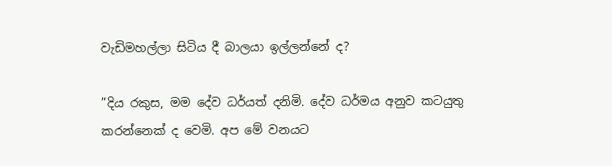වැඩිමහල්ලා සිටිය දී බාලයා ඉල්ලන්නේ ද?

”දිය රකුස, මම දේව ධර්යත් දනිමි. දේව ධර්මය අනුව කටයුතු කරන්නෙක් ද වෙමි. අප මේ වනයට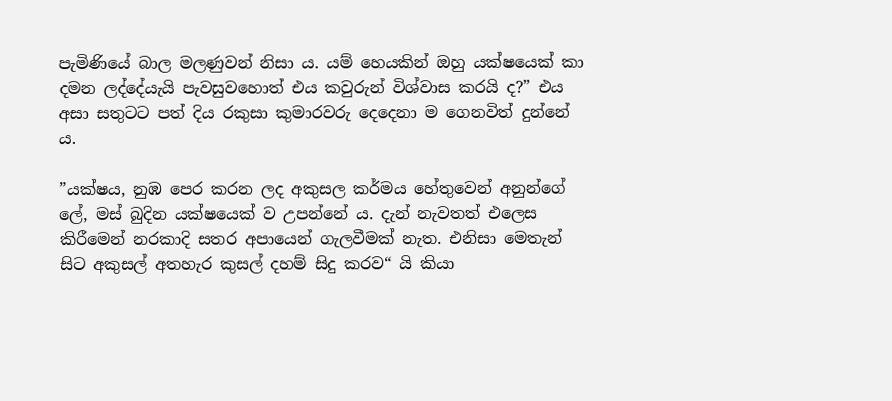පැමිණියේ බාල මලණුවන් නිසා ය. යම් හෙයකින් ඔහු යක්ෂයෙක් කා දමන ලද්දේයැයි පැවසුවහොත් එය කවුරුන් විශ්වාස කරයි ද?” එය අසා සතුටට පත් දිය රකුසා කුමාරවරු දෙදෙනා ම ගෙනවිත් දුන්නේ ය.

”යක්ෂය, නුඹ පෙර කරන ලද අකුසල කර්මය හේතුවෙන් අනුන්ගේ ලේ, මස් බුදින යක්ෂයෙක් ව උපන්නේ ය. දැන් නැවතත් එලෙස කිරීමෙන් නරකාදි සතර අපායෙන් ගැලවීමක් නැත. එනිසා මෙතැන් සිට අකුසල් අතහැර කුසල් දහම් සිදු කරව“ යි කියා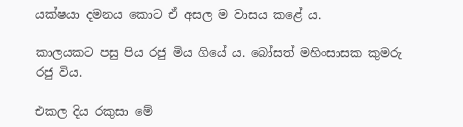යක්ෂයා දමනය කොට ඒ අසල ම වාසය කළේ ය.

කාලයකට පසු පිය රජු මිය ගියේ ය. බෝසත් මහිංසාසක කුමරු රජු විය.

එකල දිය රකුසා මේ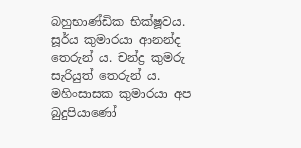බහුභාණ්ඩික භික්ෂූවය. සූර්ය කුමාරයා ආනන්ද තෙරුන් ය. චන්ද්‍ර කුමරු සැරියුත් තෙරුන් ය. මහිංසාසක කුමාරයා අප බුදුපියාණෝ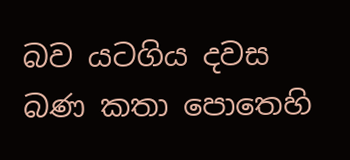බව යටගිය දවස බණ කතා පොතෙහි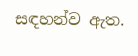සඳහන්ව ඇත.